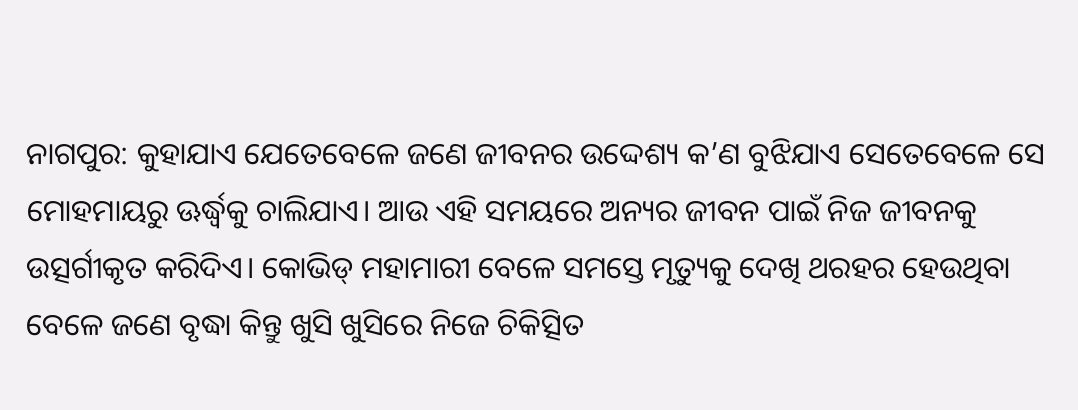ନାଗପୁର: କୁହାଯାଏ ଯେତେବେଳେ ଜଣେ ଜୀବନର ଉଦ୍ଦେଶ୍ୟ କ’ଣ ବୁଝିଯାଏ ସେତେବେଳେ ସେ ମୋହମାୟରୁ ଊର୍ଦ୍ଧ୍ୱକୁ ଚାଲିଯାଏ। ଆଉ ଏହି ସମୟରେ ଅନ୍ୟର ଜୀବନ ପାଇଁ ନିଜ ଜୀବନକୁ ଉତ୍ସର୍ଗୀକୃତ କରିଦିଏ। କୋଭିଡ୍ ମହାମାରୀ ବେଳେ ସମସ୍ତେ ମୃତ୍ୟୁକୁ ଦେଖି ଥରହର ହେଉଥିବା ବେଳେ ଜଣେ ବୃଦ୍ଧା କିନ୍ତୁ ଖୁସି ଖୁସିରେ ନିଜେ ଚିକିତ୍ସିତ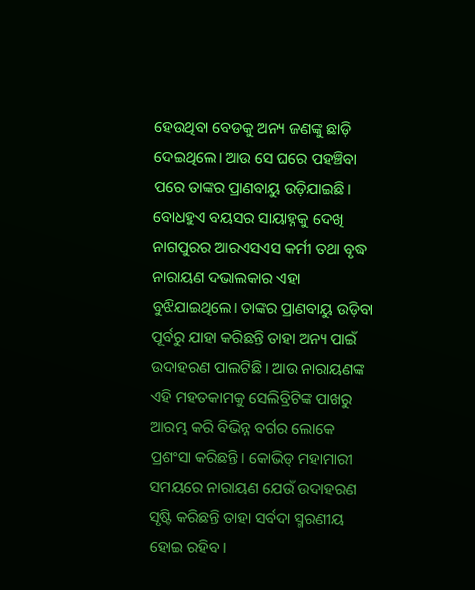ହେଉଥିବା ବେଡକୁ ଅନ୍ୟ ଜଣଙ୍କୁ ଛାଡ଼ି ଦେଇଥିଲେ। ଆଉ ସେ ଘରେ ପହଞ୍ଚିବା ପରେ ତାଙ୍କର ପ୍ରାଣବାୟୁ ଉଡ଼ିଯାଇଛି।
ବୋଧହୁଏ ବୟସର ସାୟାହ୍ନକୁ ଦେଖି ନାଗପୁରର ଆରଏସଏସ କର୍ମୀ ତଥା ବୃଦ୍ଧ ନାରାୟଣ ଦଭାଲକାର ଏହା ବୁଝିଯାଇଥିଲେ। ତାଙ୍କର ପ୍ରାଣବାୟୁ ଉଡ଼ିବା ପୂର୍ବରୁ ଯାହା କରିଛନ୍ତି ତାହା ଅନ୍ୟ ପାଇଁ ଉଦାହରଣ ପାଲଟିଛି। ଆଉ ନାରାୟଣଙ୍କ ଏହି ମହତକାମକୁ ସେଲିବ୍ରିଟିଙ୍କ ପାଖରୁ ଆରମ୍ଭ କରି ବିଭିନ୍ନ ବର୍ଗର ଲୋକେ ପ୍ରଶଂସା କରିଛନ୍ତି। କୋଭିଡ୍ ମହାମାରୀ ସମୟରେ ନାରାୟଣ ଯେଉଁ ଉଦାହରଣ ସୃଷ୍ଟି କରିଛନ୍ତି ତାହା ସର୍ବଦା ସ୍ମରଣୀୟ ହୋଇ ରହିବ।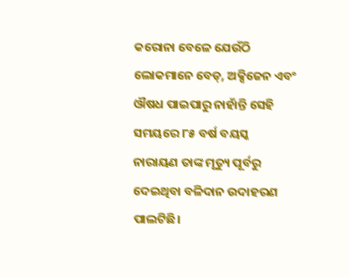କରୋନା ବେଳେ ଯେଉଁଠି ଲୋକମାନେ ବେଡ୍, ଅକ୍ସିଜେନ ଏବଂ ଔଷଧ ପାଇପାରୁ ନାହାଁନ୍ତି ସେହି ସମୟରେ ୮୫ ବର୍ଷ ବୟସ୍କ ନାରାୟଣ ତାଙ୍କ ମୃତ୍ୟୁ ପୂର୍ବରୁ ଦେଇଥିବା ବଳିଦାନ ଉଦାହରଣ ପାଲଟିଛି।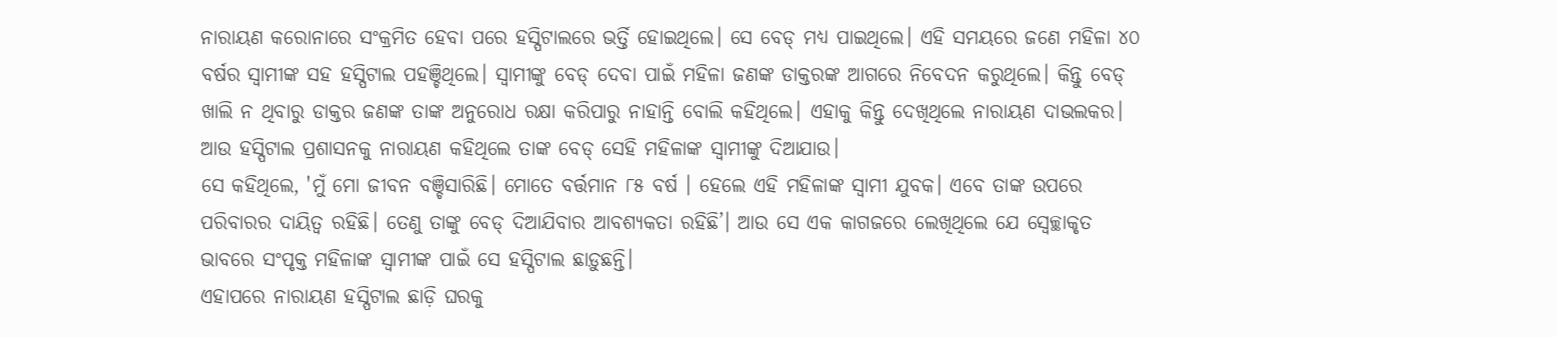ନାରାୟଣ କରୋନାରେ ସଂକ୍ରମିତ ହେବା ପରେ ହସ୍ପିଟାଲରେ ଭର୍ତ୍ତି ହୋଇଥିଲେ। ସେ ବେଡ୍ ମଧ୍ୟ ପାଇଥିଲେ। ଏହି ସମୟରେ ଜଣେ ମହିଳା ୪୦ ବର୍ଷର ସ୍ୱାମୀଙ୍କ ସହ ହସ୍ପିଟାଲ ପହଞ୍ଚିଥିଲେ। ସ୍ୱାମୀଙ୍କୁ ବେଡ୍ ଦେବା ପାଇଁ ମହିଳା ଜଣଙ୍କ ଡାକ୍ତରଙ୍କ ଆଗରେ ନିବେଦନ କରୁଥିଲେ। କିନ୍ତୁ ବେଡ୍ ଖାଲି ନ ଥିବାରୁ ଡାକ୍ତର ଜଣଙ୍କ ତାଙ୍କ ଅନୁରୋଧ ରକ୍ଷା କରିପାରୁ ନାହାନ୍ତି ବୋଲି କହିଥିଲେ। ଏହାକୁ କିନ୍ତୁ ଦେଖିଥିଲେ ନାରାୟଣ ଦାଭଲକର। ଆଉ ହସ୍ପିଟାଲ ପ୍ରଶାସନକୁ ନାରାୟଣ କହିଥିଲେ ତାଙ୍କ ବେଡ୍ ସେହି ମହିଳାଙ୍କ ସ୍ୱାମୀଙ୍କୁ ଦିଆଯାଉ।
ସେ କହିଥିଲେ, 'ମୁଁ ମୋ ଜୀବନ ବଞ୍ଚିସାରିଛି। ମୋତେ ବର୍ତ୍ତମାନ ୮୫ ବର୍ଷ । ହେଲେ ଏହି ମହିଳାଙ୍କ ସ୍ୱାମୀ ଯୁବକ। ଏବେ ତାଙ୍କ ଉପରେ ପରିବାରର ଦାୟିତ୍ୱ ରହିଛି। ତେଣୁ ତାଙ୍କୁ ବେଡ୍ ଦିଆଯିବାର ଆବଶ୍ୟକତା ରହିଛି’। ଆଉ ସେ ଏକ କାଗଜରେ ଲେଖିଥିଲେ ଯେ ସ୍ୱେଚ୍ଛାକୃତ ଭାବରେ ସଂପୃକ୍ତ ମହିଳାଙ୍କ ସ୍ୱାମୀଙ୍କ ପାଇଁ ସେ ହସ୍ପିଟାଲ ଛାଡ଼ୁଛନ୍ତି।
ଏହାପରେ ନାରାୟଣ ହସ୍ପିଟାଲ ଛାଡ଼ି ଘରକୁ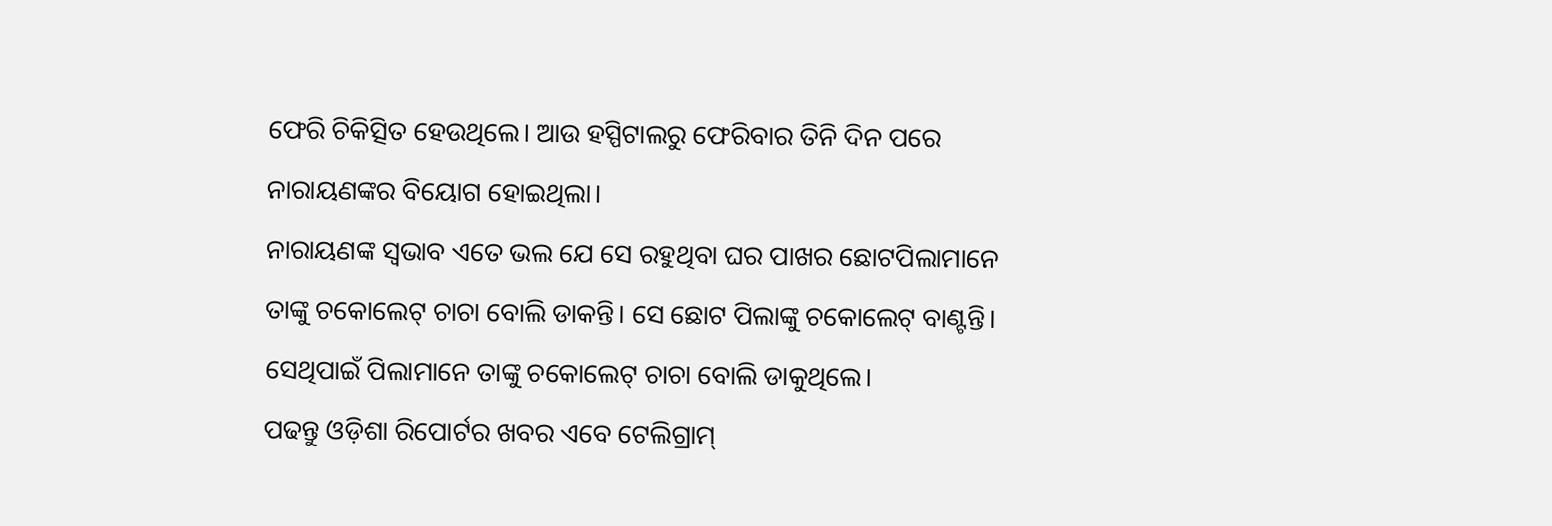ଫେରି ଚିକିତ୍ସିତ ହେଉଥିଲେ। ଆଉ ହସ୍ପିଟାଲରୁ ଫେରିବାର ତିନି ଦିନ ପରେ ନାରାୟଣଙ୍କର ବିୟୋଗ ହୋଇଥିଲା।
ନାରାୟଣଙ୍କ ସ୍ୱଭାବ ଏତେ ଭଲ ଯେ ସେ ରହୁଥିବା ଘର ପାଖର ଛୋଟପିଲାମାନେ ତାଙ୍କୁ ଚକୋଲେଟ୍ ଚାଚା ବୋଲି ଡାକନ୍ତି। ସେ ଛୋଟ ପିଲାଙ୍କୁ ଚକୋଲେଟ୍ ବାଣ୍ଟନ୍ତି। ସେଥିପାଇଁ ପିଲାମାନେ ତାଙ୍କୁ ଚକୋଲେଟ୍ ଚାଚା ବୋଲି ଡାକୁଥିଲେ।
ପଢନ୍ତୁ ଓଡ଼ିଶା ରିପୋର୍ଟର ଖବର ଏବେ ଟେଲିଗ୍ରାମ୍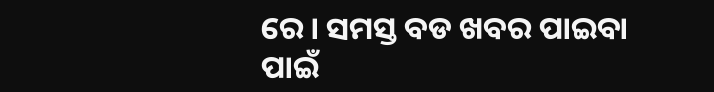ରେ। ସମସ୍ତ ବଡ ଖବର ପାଇବା ପାଇଁ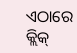ଏଠାରେ କ୍ଲିକ୍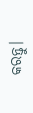କରନ୍ତୁ।